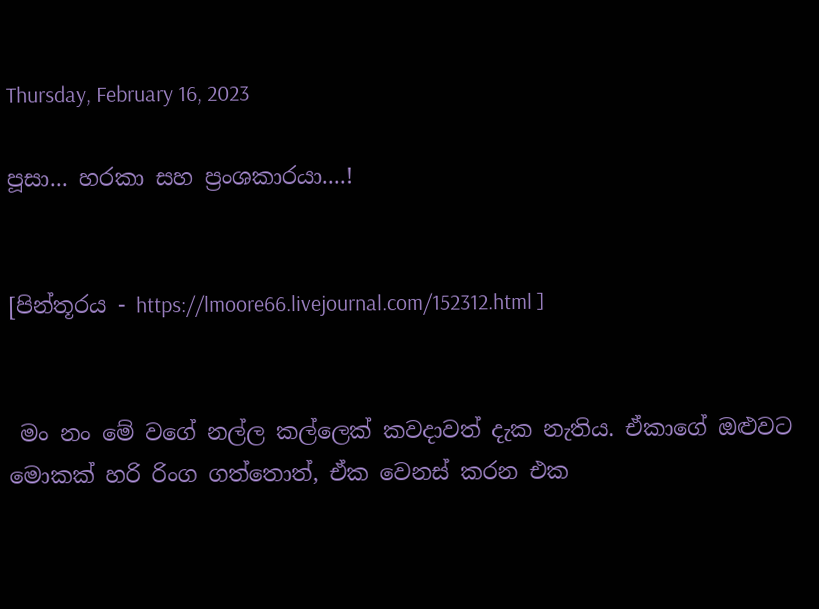Thursday, February 16, 2023

පූසා... හරකා සහ ප්‍රංශකාරයා....!


[පින්තූරය - https://lmoore66.livejournal.com/152312.html ]


 මං නං මේ වගේ නල්ල කල්ලෙක් කවදාවත් දැක නැතිය. ඒකාගේ ඔළුවට මොකක් හරි රිංග ගත්තොත්, ඒක වෙනස් කරන එක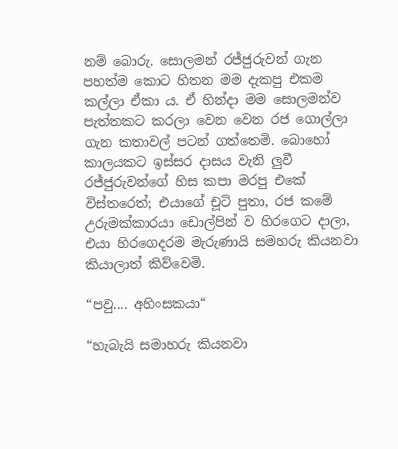නම් බොරු. සොලමන් රජ්ජුරුවන් ගැන පහත්ම කොට හිතන මම දැකපු එකම කල්ලා ඒකා ය. ඒ හින්දා මම සොලමන්ව පැත්තකට කරලා වෙන වෙන රජ ගොල්ලා ගැන කතාවල් පටන් ගත්තෙමි. බොහෝ කාලයකට ඉස්සර දාසය වැනි ලුවී රජ්ජුරුවන්ගේ හිස කපා මරපු එකේ විස්තරෙත්; එයාගේ චූටි පුතා, රජ කමේ උරුමක්කාරයා ඩොල්පින් ව හිරගෙට දාලා, එයා හිරගෙදරම මැරුණායි සමහරු කියනවා කියාලාත් කිව්වෙමි.

“පවු.... අහිංසකයා“

“හැබැයි සමාහරු කියනවා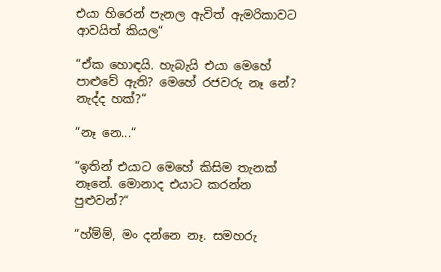එයා හිරෙන් පැනල ඇවිත් ඇමරිකාවට ආවයිත් කියල“

“ඒක හොඳයි. හැබැයි එයා මෙහේ පාළුවේ ඇති? මෙහේ රජවරු නෑ නේ? නැද්ද හක්?“

“නෑ නෙ...“

“ඉතින් එයාට මෙහේ කිසිම තැනක් නෑනේ. මොනාද එයාට කරන්න පුළුවන්?“

“හ්ම්ම්, මං දන්නෙ නෑ. සමහරු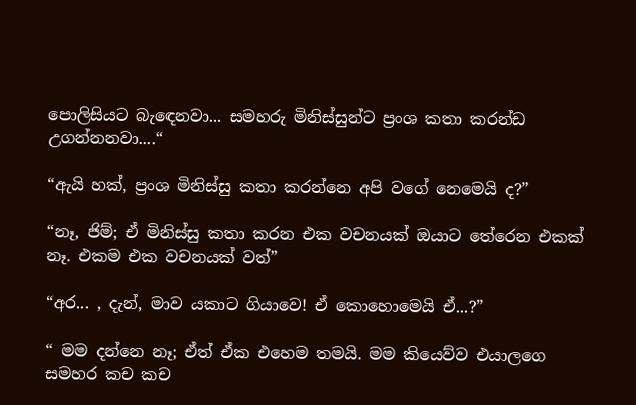පොලිසියට බැඳෙනවා... සමහරු මිනිස්සුන්ට ප්‍රංශ කතා කරන්ඩ උගන්නනවා....“

“ඇයි හක්, ප්‍රංශ මිනිස්සු කතා කරන්නෙ අපි වගේ නෙමෙයි ද?”

“නෑ, ජිම්; ඒ මිනිස්සු කතා කරන එක වචනයක් ඔයාට තේරෙන එකක් නෑ. එකම එක වචනයක් වත්”

“අර... , දැන්, මාව යකාට ගියාවෙ! ඒ කොහොමෙයි ඒ...?”

“ මම දන්නෙ නෑ; ඒත් ඒක එහෙම තමයි. මම කියෙව්ව එයාලගෙ සමහර කච කච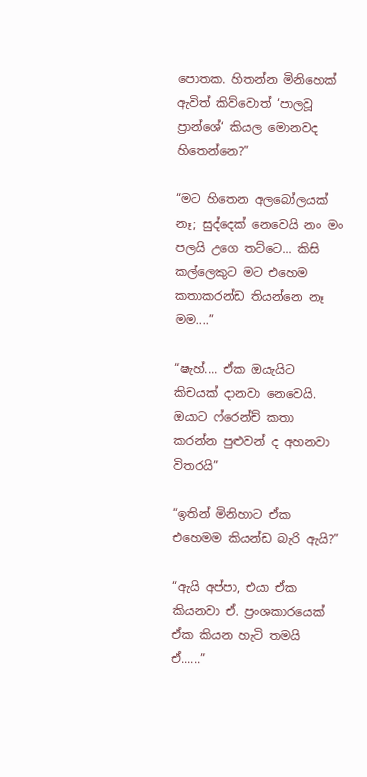පොතක. හිතන්න මිනිහෙක් ඇවිත් කිව්වොත් ‘පාලවූ ප්‍රාන්ශේ‘ කියල මොනවද හිතෙන්නෙ?”

“මට හිතෙන අලබෝලයක් නෑ; සුද්දෙක් නෙවෙයි නං මං පලයි උගෙ තට්ටෙ... කිසි කල්ලෙකුට මට එහෙම කතාකරන්ඩ තියන්නෙ නෑ මම....”

“ෂැහ්.... ඒක ඔයැයිට කිචයක් දානවා නෙවෙයි. ඔයාට ෆ්රෙන්ච් කතා කරන්න පුළුවන් ද අහනවා විතරයි”

“ඉතින් මිනිහාට ඒක එහෙමම කියන්ඩ බැරි ඇයි?”

“ඇයි අප්පා, එයා ඒක කියනවා ඒ. ප්‍රංශකාරයෙක් ඒක කියන හැටි තමයි ඒ......”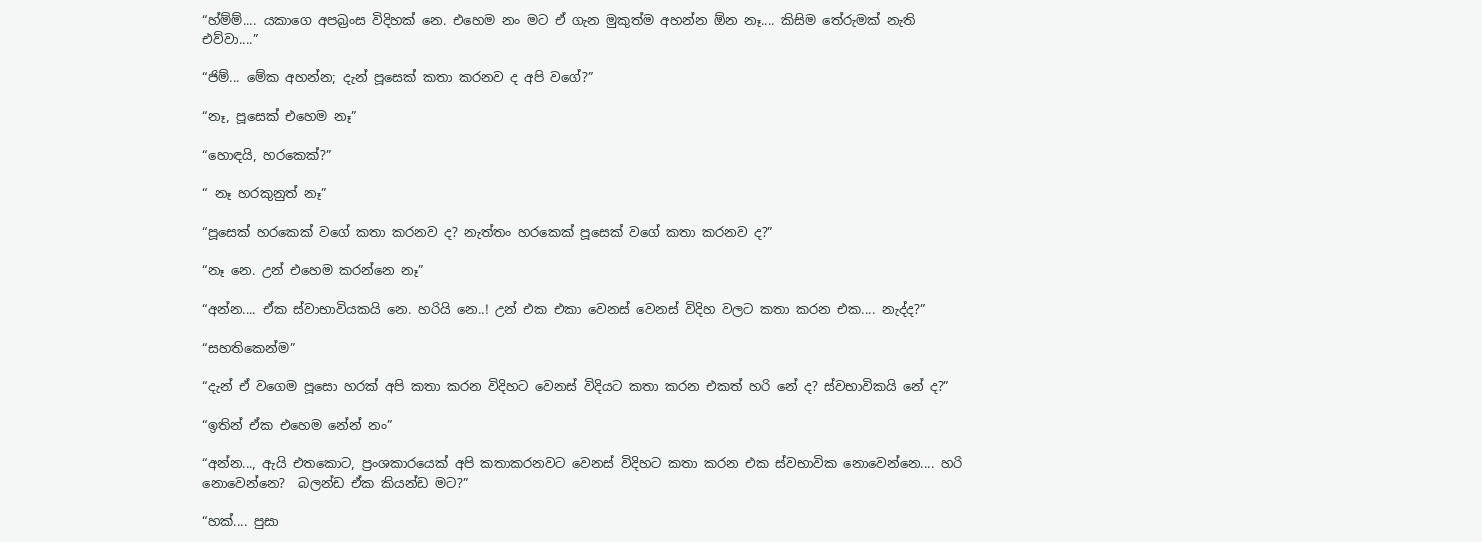“හ්ම්ම්.... යකාගෙ අපබ්‍රංස විදිහක් නෙ. එහෙම නං මට ඒ ගැන මුකුත්ම අහන්න ඕන නෑ.... කිසිම තේරුමක් නැති එව්වා....”

“ජිම්... මේක අහන්න; දැන් පූසෙක් කතා කරනව ද අපි වගේ?”

“නෑ, පූසෙක් එහෙම නෑ”

“හොඳයි, හරකෙක්?”

“ නෑ හරකුනුත් නෑ”

“පූසෙක් හරකෙක් වගේ කතා කරනව ද? නැත්තං හරකෙක් පූසෙක් වගේ කතා කරනව ද?”

“නෑ නෙ. උන් එහෙම කරන්නෙ නෑ”

“අන්න.... ඒක ස්වාභාවියකයි නෙ. හරියි නෙ..! උන් එක එකා වෙනස් වෙනස් විදිහ වලට කතා කරන එක.... නැද්ද?”

“සහතිකෙන්ම”

“දැන් ඒ වගෙම පූසො හරක් අපි කතා කරන විදිහට වෙනස් විදියට කතා කරන එකත් හරි නේ ද? ස්වභාවිකයි නේ ද?”

“ඉතින් ඒක එහෙම නේන් නං”

“අන්න..., ඇයි එතකොට, ප්‍රංශකාරයෙක් අපි කතාකරනවට වෙනස් විදිහට කතා කරන එක ස්වභාවික නොවෙන්නෙ.... හරි නොවෙන්නෙ?  බලන්ඩ ඒක කියන්ඩ මට?”

“හක්.... පුසා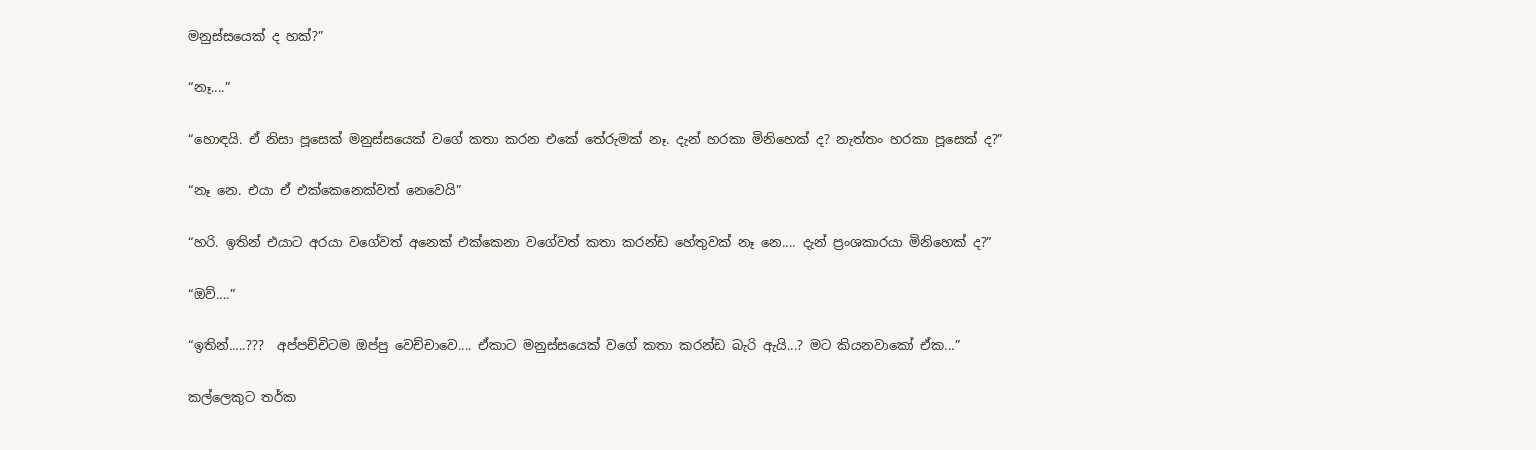මනුස්සයෙක් ද හක්?”

“නෑ....”

“හොඳයි. ඒ නිසා පූසෙක් මනුස්සයෙක් වගේ කතා කරන එකේ තේරුමක් නෑ. දැන් හරකා මිනිහෙක් ද? නැත්තං හරකා පූසෙක් ද?”

“නෑ නෙ. එයා ඒ එක්කෙනෙක්වත් නෙවෙයි”

“හරි. ඉතින් එයාට අරයා වගේවත් අනෙක් එක්කෙනා වගේවත් කතා කරන්ඩ හේතුවක් නෑ නෙ.... දැන් ප්‍රංශකාරයා මිනිහෙක් ද?”

“ඔව්....”

“ඉතින්.....???  අප්පච්චිටම ඔප්පු වෙච්චාවෙ.... ඒකාට මනුස්සයෙක් වගේ කතා කරන්ඩ බැරි ඇයි...? මට කියනවාකෝ ඒක...”

කල්ලෙකුට තර්ක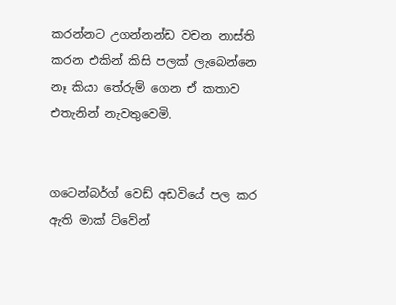කරන්නට උගන්නන්ඩ වචන නාස්ති කරන එකින් කිසි පලක් ලැබෙන්නෙ නෑ කියා තේරුම් ගෙන ඒ කතාව එතැනින් නැවතුවෙමි.


ගටෙන්බර්ග් වෙඩ් අඩවියේ පල කර ඇති මාක් ට්වේන්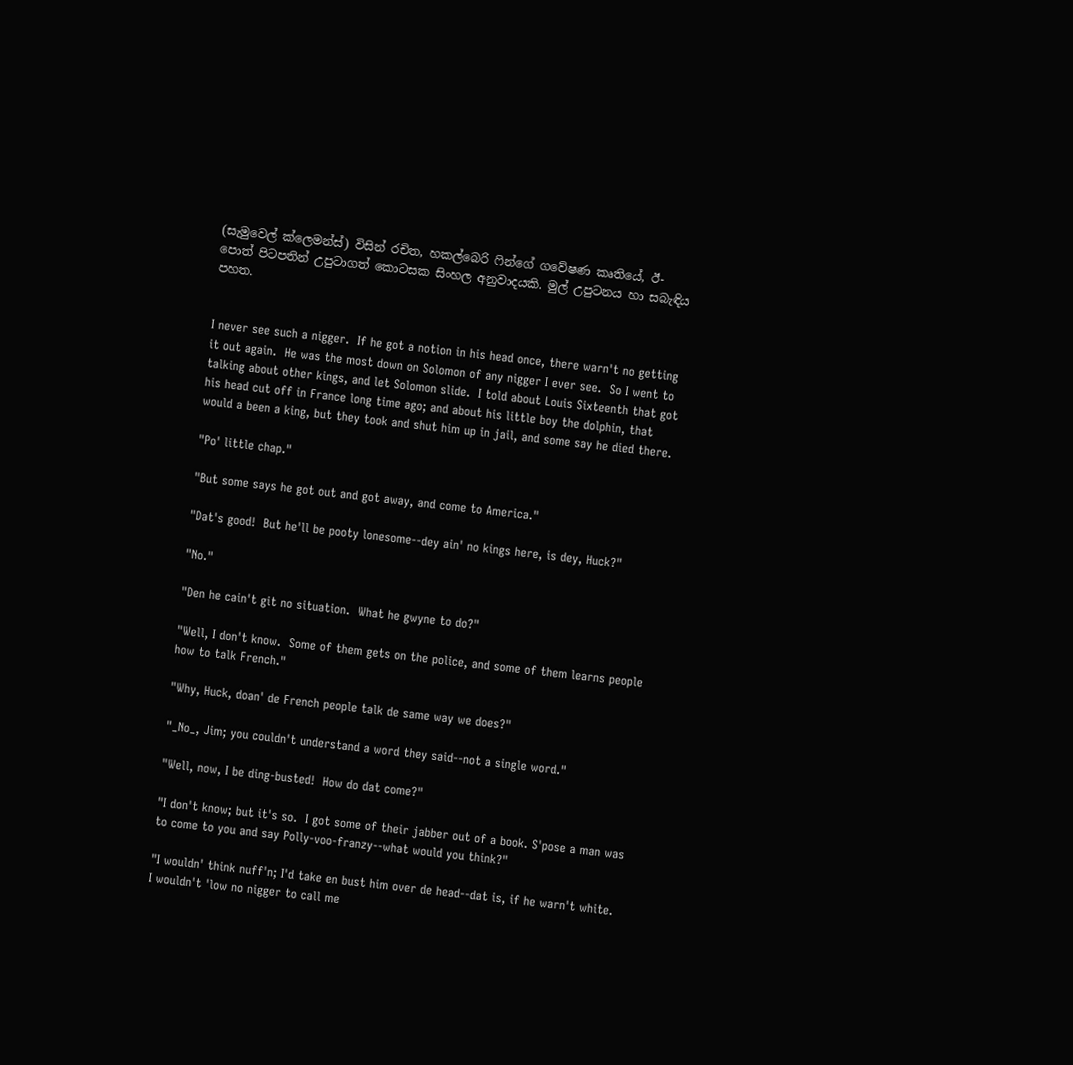(සැමුවෙල් ක්ලෙමන්ස්) විසින් රචිත, හකල්බෙරි ෆින්ගේ ගවේෂණ කෘතියේ, ඊ-පොත් පිටපතින් උපුටාගත් කොටසක සිංහල අනුවාදයකි. මුල් උපුටනය හා සබැඳිය පහත.


I never see such a nigger.  If he got a notion in his head once, there warn't no getting it out again.  He was the most down on Solomon of any nigger I ever see.  So I went to talking about other kings, and let Solomon slide.  I told about Louis Sixteenth that got his head cut off in France long time ago; and about his little boy the dolphin, that would a been a king, but they took and shut him up in jail, and some say he died there.

"Po' little chap."

"But some says he got out and got away, and come to America."

"Dat's good!  But he'll be pooty lonesome--dey ain' no kings here, is dey, Huck?"

"No."

"Den he cain't git no situation.  What he gwyne to do?"

"Well, I don't know.  Some of them gets on the police, and some of them learns people how to talk French."

"Why, Huck, doan' de French people talk de same way we does?"

"_No_, Jim; you couldn't understand a word they said--not a single word."

"Well, now, I be ding-busted!  How do dat come?"

"I don't know; but it's so.  I got some of their jabber out of a book. S'pose a man was to come to you and say Polly-voo-franzy--what would you think?"

"I wouldn' think nuff'n; I'd take en bust him over de head--dat is, if he warn't white.  I wouldn't 'low no nigger to call me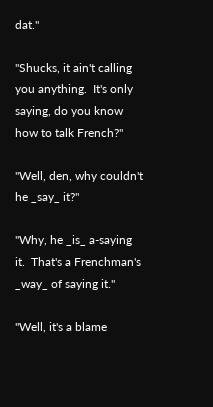dat."

"Shucks, it ain't calling you anything.  It's only saying, do you know how to talk French?"

"Well, den, why couldn't he _say_ it?"

"Why, he _is_ a-saying it.  That's a Frenchman's _way_ of saying it."

"Well, it's a blame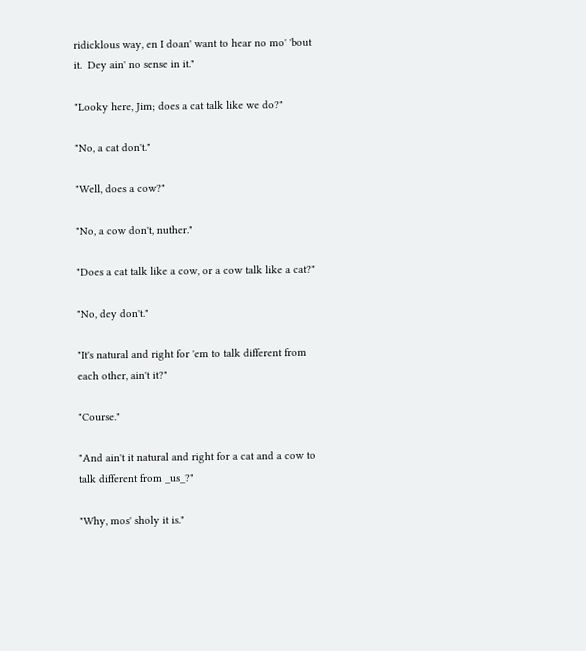ridicklous way, en I doan' want to hear no mo' 'bout it.  Dey ain' no sense in it."

"Looky here, Jim; does a cat talk like we do?"

"No, a cat don't."

"Well, does a cow?"

"No, a cow don't, nuther."

"Does a cat talk like a cow, or a cow talk like a cat?"

"No, dey don't."

"It's natural and right for 'em to talk different from each other, ain't it?"

"Course."

"And ain't it natural and right for a cat and a cow to talk different from _us_?"

"Why, mos' sholy it is."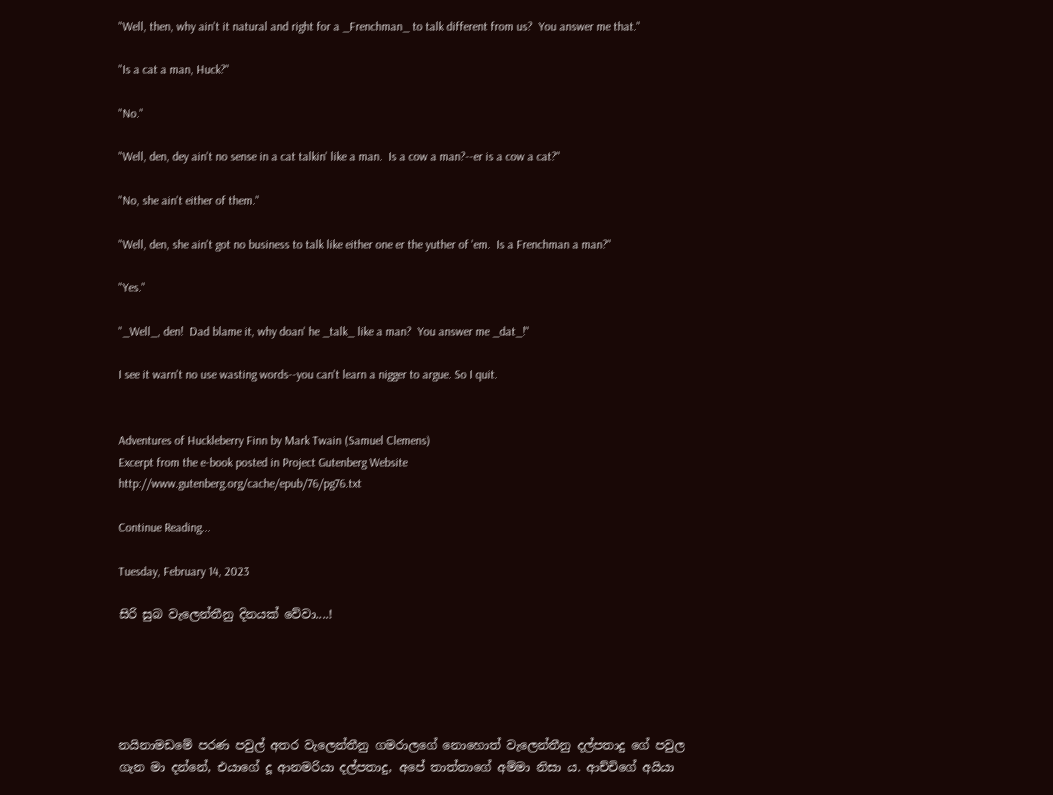"Well, then, why ain't it natural and right for a _Frenchman_ to talk different from us?  You answer me that."

"Is a cat a man, Huck?"

"No."

"Well, den, dey ain't no sense in a cat talkin' like a man.  Is a cow a man?--er is a cow a cat?"

"No, she ain't either of them."

"Well, den, she ain't got no business to talk like either one er the yuther of 'em.  Is a Frenchman a man?"

"Yes."

"_Well_, den!  Dad blame it, why doan' he _talk_ like a man?  You answer me _dat_!"

I see it warn't no use wasting words--you can't learn a nigger to argue. So I quit.


Adventures of Huckleberry Finn by Mark Twain (Samuel Clemens)
Excerpt from the e-book posted in Project Gutenberg Website
http://www.gutenberg.org/cache/epub/76/pg76.txt

Continue Reading...

Tuesday, February 14, 2023

සිරි සුබ වැලෙන්තීනු දිනයක් වේවා....!





නයිනාමඩමේ පරණ පවුල් අතර වැලෙන්තීනු ගමරාලගේ නොහොත් වැලෙන්තීනු දල්පතාදු ගේ පවුල ගැන මා දන්නේ, එයාගේ දූ ආනමරියා දල්පතාදු, අපේ තාත්තාගේ අම්මා නිසා ය. ආච්චිගේ අයියා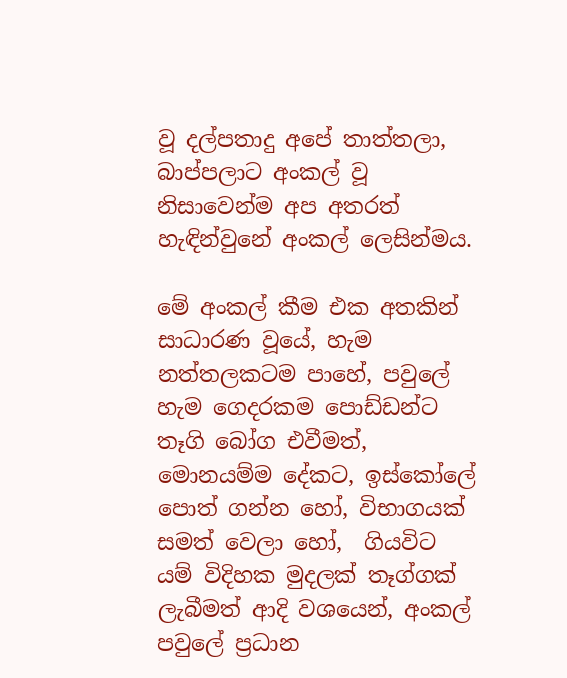වූ දල්පතාදු අපේ තාත්තලා, බාප්පලාට අංකල් වූ නිසාවෙන්ම අප අතරත් හැඳින්වුනේ අංකල් ලෙසින්මය.

මේ අංකල් කීම එක අතකින් සාධාරණ වූයේ, හැම නත්තලකටම පාහේ, පවුලේ හැම ගෙදරකම පොඩ්ඩන්ට තෑගි බෝග එවීමත්, මොනයම්ම දේකට, ඉස්කෝලේ පොත් ගන්න හෝ, විභාගයක් සමත් වෙලා හෝ,  ගියවිට යම් විදිහක මුදලක් තෑග්ගක් ලැබීමත් ආදි වශයෙන්, අංකල් පවුලේ ප්‍රධාන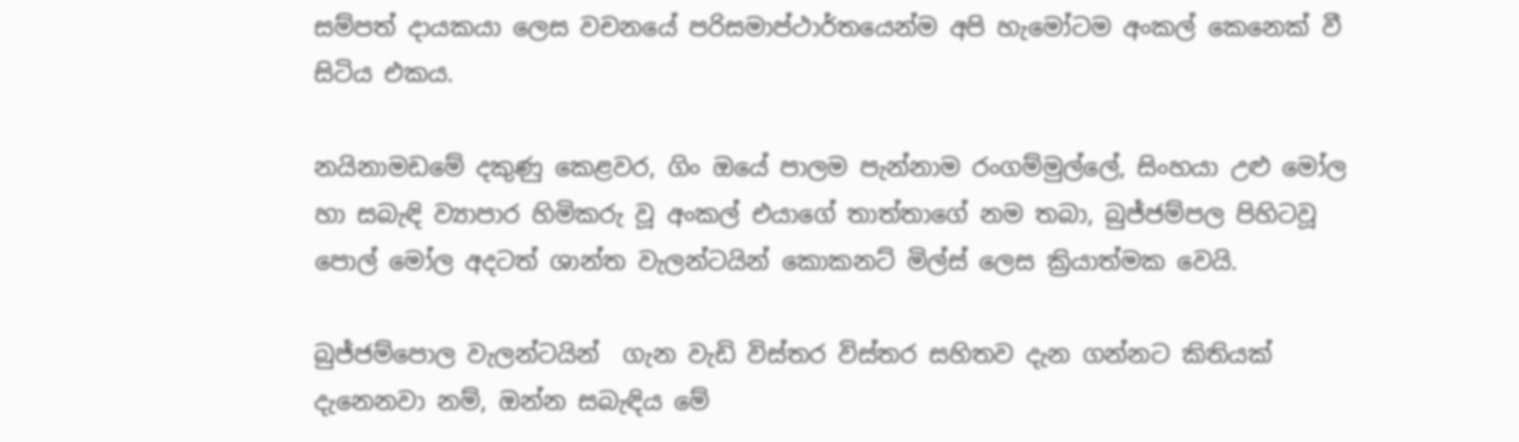සම්පත් දායකයා ලෙස වචනයේ පරිසමාප්ථාර්තයෙන්ම අපි හැමෝටම අංකල් කෙනෙක් වී සිටිය එකය.

නයිනාමඩමේ දකුණු කෙළවර, ගිං ඔයේ පාලම පැන්නාම රංගම්මුල්ලේ, සිංහයා උළු මෝල හා සබැඳි ව්‍යාපාර හිමිකරු වූ අංකල් එයාගේ තාත්තාගේ නම තබා, බුජ්ජම්පල පිහිටවූ පොල් මෝල අදටත් ශාන්ත වැලන්ටයින් කොකනට් මිල්ස් ‌ලෙස ක්‍රියාත්මක වෙයි.

බුජ්ජම්පොල වැලන්ටයින්  ගැන වැඩි විස්තර විස්තර සහිතව දැන ගන්නට කිතියක් දැනෙනවා නම්, ඔන්න සබැඳිය මේ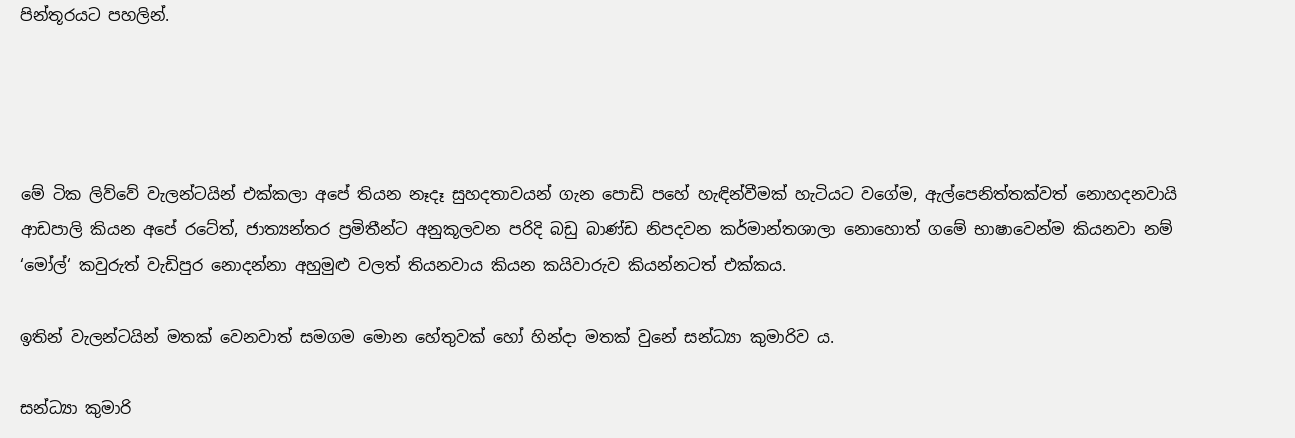පින්තූරයට පහලින්.




මේ ටික ලිව්වේ වැලන්ටයින් එක්කලා අපේ තියන නෑදෑ සුහදතාවයන් ගැන පොඩි පහේ හැඳින්වීමක් හැටියට වගේම, ඇල්පෙනිත්තක්වත් නොහදනවායි ආඩපාලි කියන අපේ රටේත්, ජාත්‍යන්තර ප්‍රමිතීන්ට අනුකූලවන පරිදි බඩු බාණ්ඩ නිපදවන කර්මාන්තශාලා නොහොත් ගමේ භාෂාවෙන්ම කියනවා නම් ‘මෝල්‘ කවුරුත් වැඩිපුර නොදන්නා අහුමුළු වලත් තියනවාය කියන කයිවාරුව කියන්නටත් එක්කය.

ඉතින් වැලන්ටයින් මතක් වෙනවාත් සමගම මොන හේතුවක් හෝ හින්දා මතක් වුනේ සන්ධ්‍යා කුමාරිව ය.

සන්ධ්‍යා කුමාරි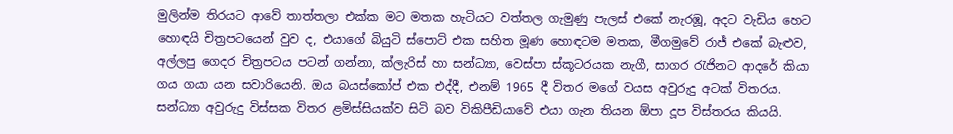මුලින්ම තිරයට ආවේ තාත්තලා එක්ක මට මතක හැටියට වත්තල ගැමුණු පැලස් එකේ නැරඹූ, අදට වැඩිය හෙට හොඳයි චිත්‍රපටයෙන් වුව ද, එයාගේ බියුටි ස්පොට් එක සහිත මූණ හොඳටම මතක, මීගමුවේ රාජ් එකේ බැළුව, අල්ලපු ‌ගෙදර චිත්‍රපටය පටන් ගන්නා, ක්ලැරිස් හා සන්ධ්‍යා, වෙස්පා ස්කූටරයක නැගී, සාගර රැජිනට ආදරේ කියා ගය ගයා යන සවාරියෙනි. ඔය බයස්කෝප් එක එද්දී, එනම් 1965 දී විතර මගේ වයස අවුරුදු අටක් විතරය. සන්ධ්‍යා අවුරුදු විස්සක විතර ළමිස්සියක්ව සිටි බව විකිපීඩියාවේ එයා ගැන තියන ඕපා දූප විස්තරය කියයි.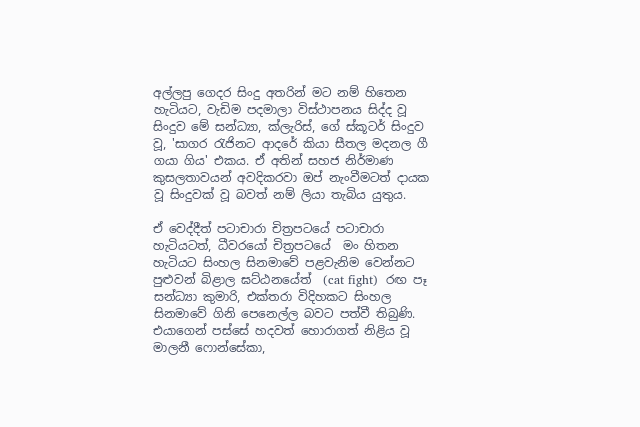අල්ලපු ගෙදර සිංදු අතරින් මට නම් හිතෙන හැටියට, වැඩිම පදමාලා විස්ථාපනය සිද්ද වූ සිංදුව මේ සන්ධ්‍යා, ක්ලැරිස්, ගේ ස්කූටර් සිංදුව වූ, 'සාගර රැජිනට ආදරේ කියා සීතල මදනල ගී ගයා ගිය' එකය. ඒ අතින් සහජ නිර්මාණ කුසලතාවයන් අවදිකරවා ඔප් නැංවීමටත් දායක වූ සිංදුවක් වූ බවත් නම් ලියා තැබිය යුතුය.

ඒ වෙද්දීත් පටාචාරා චිත්‍රපටයේ පටාචාරා හැටියටත්, ධීවරයෝ චිත්‍රපටයේ‍  මං හිතන හැටියට සිංහල සිනමාවේ පළවැනිම වෙන්නට පුළුවන් බිළාල ඝට්ඨනයේත්  (cat fight)  රඟ පෑ සන්ධ්‍යා කුමාරි, එක්තරා විදිහකට සිංහල සිනමාවේ ගිනි පෙනෙල්ල බවට පත්වී තිබුණි. එයාගෙන් පස්සේ හදවත් හොරාගත් නිළිය වූ මාලනී ‌ෆොන්සේකා,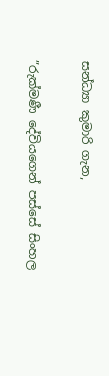සන්ධ්‍යා කුමාරි ගැන,

”රුක්මණී දේවියගෙන් පස්සේ සිංහල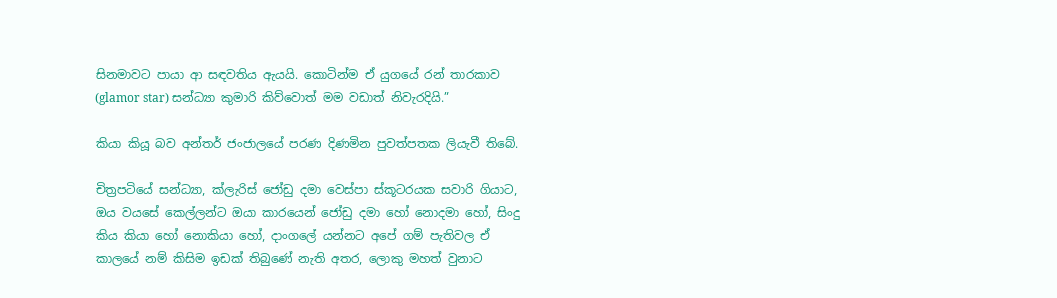සිනමාවට පායා ආ සඳවතිය ඇයයි. කොටින්ම ඒ යුගයේ රන් තාරකාව (glamor star) සන්ධ්‍යා කුමාරි කිව්වොත් මම වඩාත් නිවැරදියි.”

කියා කියූ බව ‌අන්තර් ජංජාලයේ පරණ දිණමින පුවත්පතක ලියැවී තිබේ.

චිත්‍රපටියේ සන්ධ්‍යා, ක්ලැරිස් ජෝඩු දමා වෙස්පා ස්කූටරයක සවාරි ගියාට, ඔය වයසේ කෙල්ලන්ට ඔයා කාරයෙන් ජෝඩු දමා හෝ නොදමා හෝ, සිංදු කිය කියා හෝ නොකියා හෝ, දාංගලේ යන්නට අපේ ගම් පැතිවල ඒ කාලයේ නම් කිසිම ඉඩක් තිබුණේ නැති අතර, ලොකු මහත් වුනාට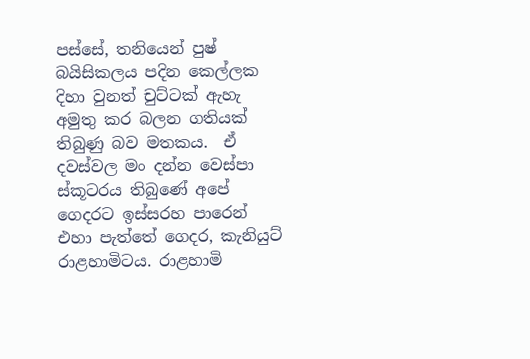පස්සේ, තනියෙන් පුෂ් බයිසිකලය පදින කෙල්ලක දිහා වුනත් චුට්ටක් ඇහැ අමුතු කර බලන ගතියක් තිබුණු බව මතකය.  ඒ දවස්වල මං දන්න වෙස්පා ස්කූටරය තිබුණේ අපේ ගෙදරට ඉස්සරහ පාරෙන් එහා පැත්තේ ගෙදර, කැනියුට් රාළහාමිටය. රාළහාමි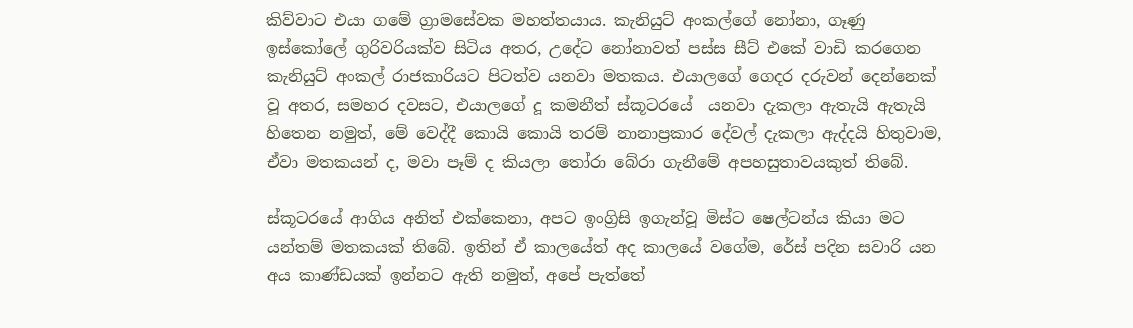කිව්වාට එයා ගමේ ග්‍රාමසේවක මහත්තයාය. කැනියුට් අංකල්ගේ නෝනා, ගෑණු ඉස්කෝලේ ගුරිවරියක්ව සිටිය අතර, උදේට නෝනාවත් පස්ස සීට් එකේ වාඩි කරගෙන කැනියුට් අංකල් රාජකාරියට පිටත්ව යනවා මතකය. එයාලගේ ගෙදර දරුවන් දෙන්නෙක් වූ අතර, සමහර දවසට, එයාලගේ දූ කමනීත් ස්කූටරයේ  යනවා දැකලා ඇතැයි ඇතැයි හිතෙන නමුත්, මේ වෙද්දී කොයි කොයි තරම් නානාප්‍රකාර දේවල් දැකලා ඇද්දයි හිතුවාම, ඒවා මතකයන් ද, මවා පෑම් ද කියලා තෝරා බේරා ගැනීමේ අපහසුතාවයකුත් තිබේ.

ස්කූටරයේ ආගිය අනිත් එක්කෙනා, අපට ඉංග්‍රිසි ඉගැන්වූ මිස්ට ෂෙල්ටන්ය කියා මට යන්තම් මතකයක් තිබේ. ඉතින් ඒ කාලයේත් අද කාලයේ වගේම, රේස් පදින සවාරි යන අය කාණ්ඩයක් ඉන්නට ඇති නමුත්, අපේ පැත්තේ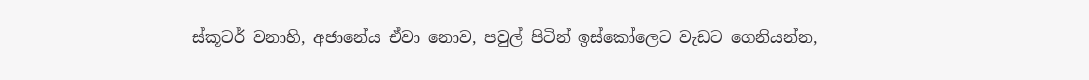ස්කූටර් වනාහි, අජානේය ඒවා නොව, පවුල් පිටින් ඉස්කෝලෙට වැඩට ගෙනියන්න,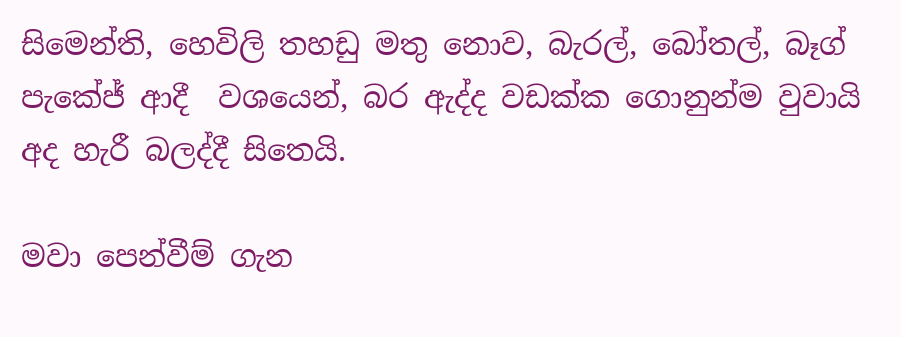සිමෙන්ති, හෙවිලි තහඩු මතු නොව, බැරල්, බෝතල්, බෑග් පැකේජ් ආදී  වශයෙන්, බර ඇද්ද වඩක්ක ගොනුන්ම වුවායි අද හැරී බලද්දී සිතෙයි.

මවා පෙන්වීම් ගැන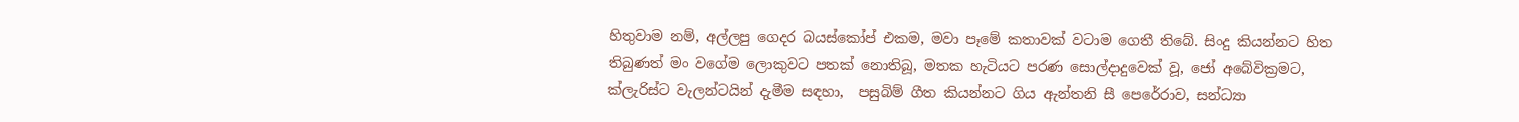හිතුවාම නම්, අල්ලපු ගෙදර බයස්කෝප් එකම, මවා පෑමේ කතාවක් වටාම ගෙතී තිබේ. සිංදු කියන්නට හිත තිබුණත් මං වගේම ලොකුවට පතක් නොතිබූ, මතක හැටියට පරණ සොල්දාදුවෙක් වූ, ජෝ අබේවික්‍රමට, ක්ලැරිස්ට වැලන්ටයින් දැමීම සඳහා,  පසුබිම් ගීත කියන්නට ගිය ඇන්තනි සී පෙරේරාව, සන්ධ්‍යා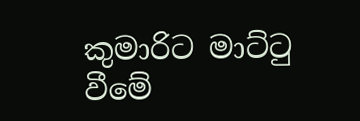කුමාරිට මාට්ටු වීමේ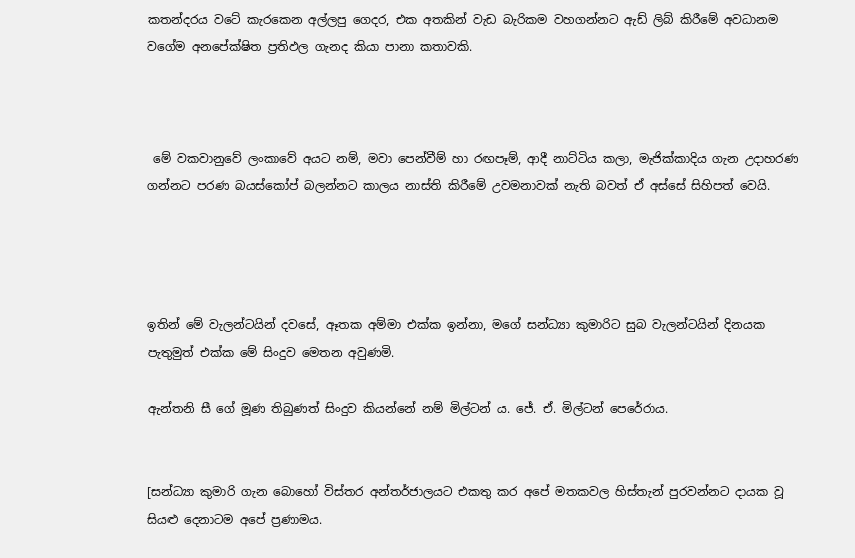කතන්දරය වටේ කැරකෙන අල්ලපු ගෙදර, එක අතකින් වැඩ බැරිකම වහගන්නට ඇඩ් ලිබ් කිරීමේ අවධානම වගේම අනපේක්ෂිත ප්‍රතිඵල ගැනද කියා පානා කතාවකි.



 මේ වකවානුවේ ලංකාවේ අයට නම්, මවා පෙන්වීම් හා රඟපෑම්, ආදී නාට්ටිය කලා, මැජික්කාදිය ගැන උදාහරණ ගන්නට පරණ බයස්කෝප් බලන්නට කාලය නාස්ති කිරීමේ උවමනාවක් නැති බවත් ඒ අස්සේ සිහිපත් වෙයි.




ඉතින් මේ වැලන්ටයින් දවසේ, ඈතක අම්මා එක්ක ඉන්නා, මගේ සන්ධ්‍යා කුමාරිට සුබ වැලන්ටයින් දිනයක පැතුමුත් එක්ක මේ සිංදුව මෙතන අවුණමි.

ඇන්තනි සී ගේ මූණ තිබුණත් සිංදුව කියන්නේ නම් මිල්ටන් ය. ජේ. ඒ. මිල්ටන් පෙරේරාය.


[සන්ධ්‍යා කුමාරි ගැන බොහෝ විස්තර අන්තර්ජාලයට එකතු කර අපේ මතකවල හිස්තැන් පුරවන්නට දායක වූ සියළු දෙනාටම අපේ ප්‍රණාමය.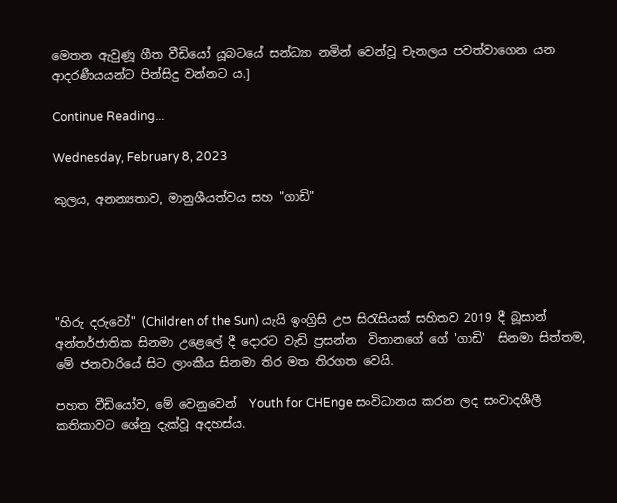මෙතන ඇවුණූ ගීත වීඩියෝ යූබටයේ සන්ධ්‍යා නමින් වෙන්වූ චැනලය පවත්වාගෙන යන ආදරණීයයන්ට පින්සිදු වන්නට ය.]

Continue Reading...

Wednesday, February 8, 2023

කුලය, අනන්‍යතාව, මානුශීයත්වය සහ "ගාඩි"





"හිරු දරුවෝ" (Children of the Sun) යැයි ඉංග්‍රිසි උප සිරැසියක් සහිතව 2019 දී බූසාන් අන්තර්ජාතික සිනමා උළෙලේ දී දොරට වැඩි ප්‍රසන්න  විතානගේ ගේ 'ගාඩි'  සිනමා සිත්තම, මේ ජනවාරියේ සිට ලාංකීය සිනමා තිර මත තිරගත වෙයි.

පහත වීඩියෝව, මේ වෙනුවෙන්  Youth for CHEnge සංවිධානය කරන ලද සංවාදශීලී කතික‌ාවට ශේනු දැක්වූ අදහස්ය.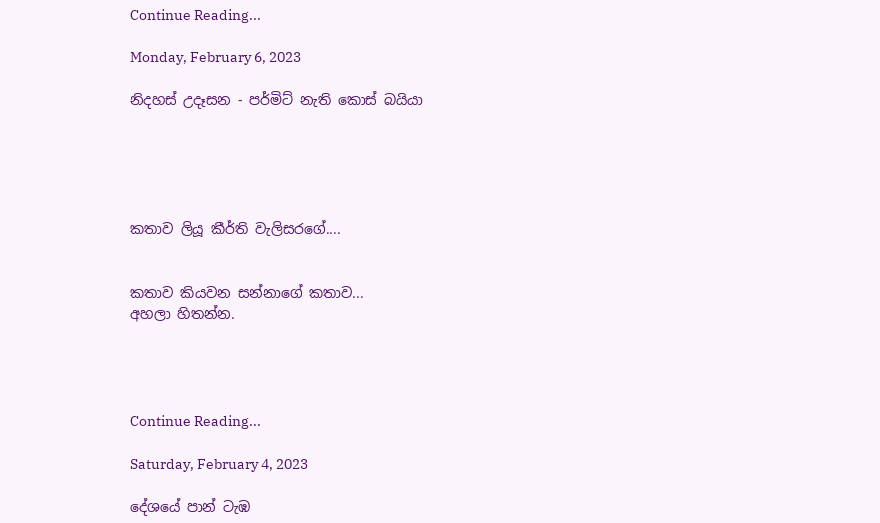Continue Reading...

Monday, February 6, 2023

නිදහස් උදෑසන - පර්මිට් නැති කොස් බයියා





කතාව ලියූ කීර්ති වැලිසරගේ....


කතාව කියවන සන්නාගේ කතාව...
අහලා හිතන්න.




Continue Reading...

Saturday, February 4, 2023

දේශයේ පාන් ටැඹ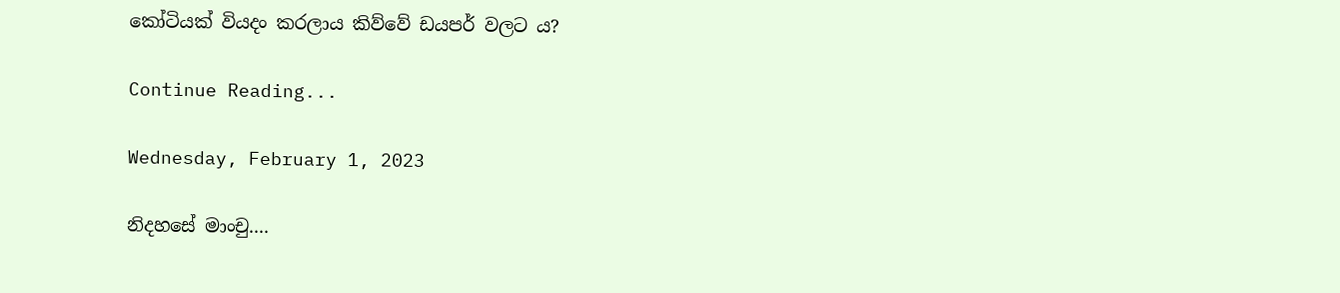කෝටියක් වියදං කරලාය කිව්වේ ඩයපර් වලට ය?

Continue Reading...

Wednesday, February 1, 2023

නිදහසේ මාංචු....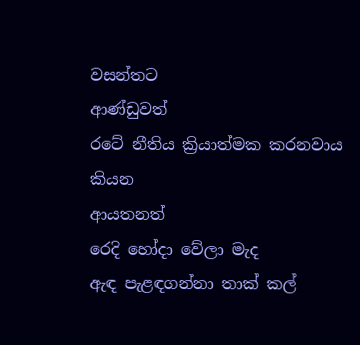වසන්තට
ආණ්ඩුවත්
රටේ නීතිය ක්‍රියාත්මක කරනවාය කියන
ආයතනත්
රෙදි හෝදා වේලා මැද
ඇඳ පැළඳගන්නා තාක් කල්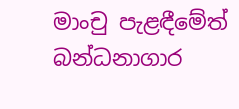මාංචු පැළඳීමේත්
බන්ධනාගාර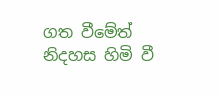ගත වීමේත්
නිදහස හිමි වී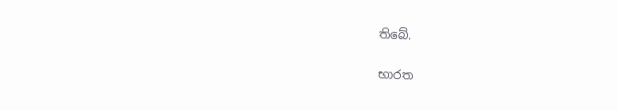තිබේ.

භාරත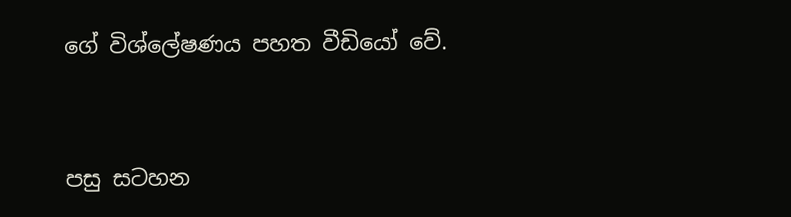ගේ විශ්ලේෂණය පහත වීඩියෝ වේ.


පසු සටහන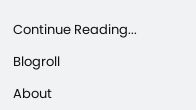Continue Reading...

Blogroll

About